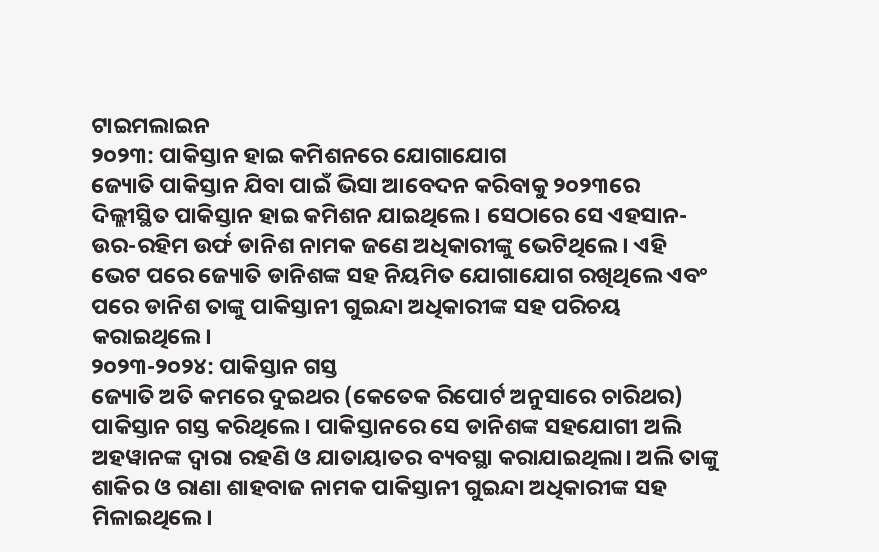ଟାଇମଲାଇନ
୨୦୨୩: ପାକିସ୍ତାନ ହାଇ କମିଶନରେ ଯୋଗାଯୋଗ
ଜ୍ୟୋତି ପାକିସ୍ତାନ ଯିବା ପାଇଁ ଭିସା ଆବେଦନ କରିବାକୁ ୨୦୨୩ରେ ଦିଲ୍ଲୀସ୍ଥିତ ପାକିସ୍ତାନ ହାଇ କମିଶନ ଯାଇଥିଲେ। ସେଠାରେ ସେ ଏହସାନ-ଉର-ରହିମ ଉର୍ଫ ଡାନିଶ ନାମକ ଜଣେ ଅଧିକାରୀଙ୍କୁ ଭେଟିଥିଲେ। ଏହି ଭେଟ ପରେ ଜ୍ୟୋତି ଡାନିଶଙ୍କ ସହ ନିୟମିତ ଯୋଗାଯୋଗ ରଖିଥିଲେ ଏବଂ ପରେ ଡାନିଶ ତାଙ୍କୁ ପାକିସ୍ତାନୀ ଗୁଇନ୍ଦା ଅଧିକାରୀଙ୍କ ସହ ପରିଚୟ କରାଇଥିଲେ।
୨୦୨୩-୨୦୨୪: ପାକିସ୍ତାନ ଗସ୍ତ
ଜ୍ୟୋତି ଅତି କମରେ ଦୁଇଥର (କେତେକ ରିପୋର୍ଟ ଅନୁସାରେ ଚାରିଥର) ପାକିସ୍ତାନ ଗସ୍ତ କରିଥିଲେ। ପାକିସ୍ତାନରେ ସେ ଡାନିଶଙ୍କ ସହଯୋଗୀ ଅଲି ଅହୱାନଙ୍କ ଦ୍ୱାରା ରହଣି ଓ ଯାତାୟାତର ବ୍ୟବସ୍ଥା କରାଯାଇଥିଲା। ଅଲି ତାଙ୍କୁ ଶାକିର ଓ ରାଣା ଶାହବାଜ ନାମକ ପାକିସ୍ତାନୀ ଗୁଇନ୍ଦା ଅଧିକାରୀଙ୍କ ସହ ମିଳାଇଥିଲେ।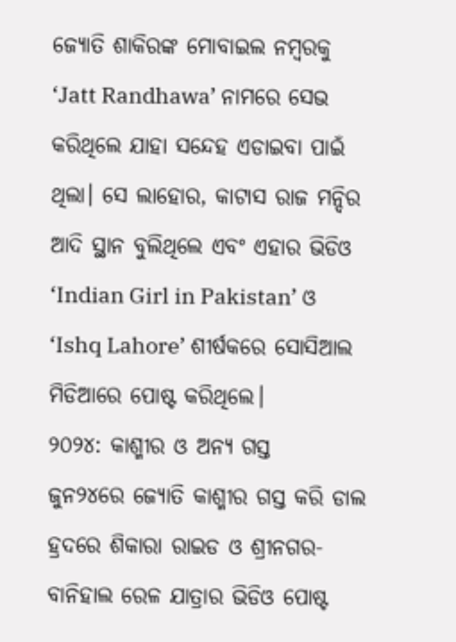ଜ୍ୟୋତି ଶାକିରଙ୍କ ମୋବାଇଲ ନମ୍ବରକୁ ‘Jatt Randhawa’ ନାମରେ ସେଭ କରିଥିଲେ ଯାହା ସନ୍ଦେହ ଏଡାଇବା ପାଇଁ ଥିଲା। ସେ ଲାହୋର, କାଟାସ ରାଜ ମନ୍ଦିର ଆଦି ସ୍ଥାନ ବୁଲିଥିଲେ ଏବଂ ଏହାର ଭିଡିଓ ‘Indian Girl in Pakistan’ ଓ ‘Ishq Lahore’ ଶୀର୍ଷକରେ ସୋସିଆଲ ମିଡିଆରେ ପୋଷ୍ଟ କରିଥିଲେ।
୨୦୨୪: କାଶ୍ମୀର ଓ ଅନ୍ୟ ଗସ୍ତ
ଜୁନ୨୪ରେ ଜ୍ୟୋତି କାଶ୍ମୀର ଗସ୍ତ କରି ଡାଲ ହ୍ରଦରେ ଶିକାରା ରାଇଡ ଓ ଶ୍ରୀନଗର-ବାନିହାଲ ରେଳ ଯାତ୍ରାର ଭିଡିଓ ପୋଷ୍ଟ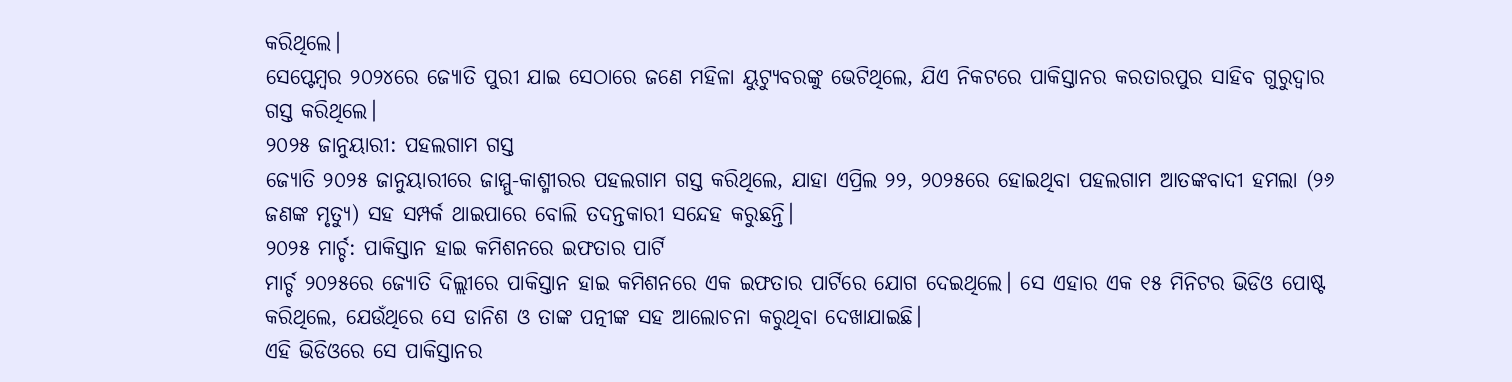କରିଥିଲେ।
ସେପ୍ଟେମ୍ବର ୨୦୨୪ରେ ଜ୍ୟୋତି ପୁରୀ ଯାଇ ସେଠାରେ ଜଣେ ମହିଳା ୟୁଟ୍ୟୁବରଙ୍କୁ ଭେଟିଥିଲେ, ଯିଏ ନିକଟରେ ପାକିସ୍ତାନର କରତାରପୁର ସାହିବ ଗୁରୁଦ୍ୱାର ଗସ୍ତ କରିଥିଲେ।
୨୦୨୫ ଜାନୁୟାରୀ: ପହଲଗାମ ଗସ୍ତ
ଜ୍ୟୋତି ୨୦୨୫ ଜାନୁୟାରୀରେ ଜାମ୍ମୁ-କାଶ୍ମୀରର ପହଲଗାମ ଗସ୍ତ କରିଥିଲେ, ଯାହା ଏପ୍ରିଲ ୨୨, ୨୦୨୫ରେ ହୋଇଥିବା ପହଲଗାମ ଆତଙ୍କବାଦୀ ହମଲା (୨୬ ଜଣଙ୍କ ମୃତ୍ୟୁ) ସହ ସମ୍ପର୍କ ଥାଇପାରେ ବୋଲି ତଦନ୍ତକାରୀ ସନ୍ଦେହ କରୁଛନ୍ତି।
୨୦୨୫ ମାର୍ଚ୍ଚ: ପାକିସ୍ତାନ ହାଇ କମିଶନରେ ଇଫତାର ପାର୍ଟି
ମାର୍ଚ୍ଚ ୨୦୨୫ରେ ଜ୍ୟୋତି ଦିଲ୍ଲୀରେ ପାକିସ୍ତାନ ହାଇ କମିଶନରେ ଏକ ଇଫତାର ପାର୍ଟିରେ ଯୋଗ ଦେଇଥିଲେ। ସେ ଏହାର ଏକ ୧୫ ମିନିଟର ଭିଡିଓ ପୋଷ୍ଟ କରିଥିଲେ, ଯେଉଁଥିରେ ସେ ଡାନିଶ ଓ ତାଙ୍କ ପତ୍ନୀଙ୍କ ସହ ଆଲୋଚନା କରୁଥିବା ଦେଖାଯାଇଛି।
ଏହି ଭିଡିଓରେ ସେ ପାକିସ୍ତାନର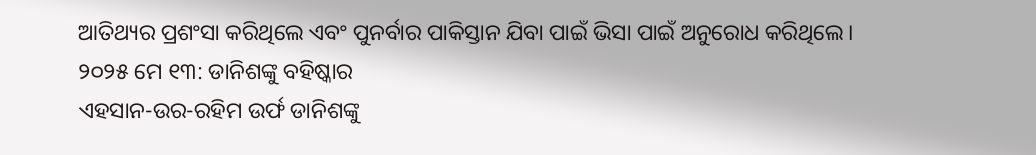ଆତିଥ୍ୟର ପ୍ରଶଂସା କରିଥିଲେ ଏବଂ ପୁନର୍ବାର ପାକିସ୍ତାନ ଯିବା ପାଇଁ ଭିସା ପାଇଁ ଅନୁରୋଧ କରିଥିଲେ।
୨୦୨୫ ମେ ୧୩: ଡାନିଶଙ୍କୁ ବହିଷ୍କାର
ଏହସାନ-ଉର-ରହିମ ଉର୍ଫ ଡାନିଶଙ୍କୁ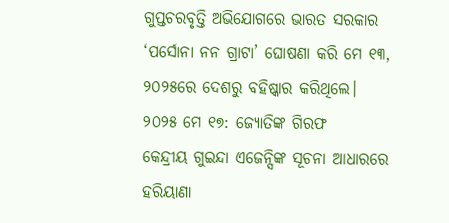ଗୁପ୍ତଚରବୃତ୍ତି ଅଭିଯୋଗରେ ଭାରତ ସରକାର ‘ପର୍ସୋନା ନନ ଗ୍ରାଟା’ ଘୋଷଣା କରି ମେ ୧୩, ୨୦୨୫ରେ ଦେଶରୁ ବହିଷ୍କାର କରିଥିଲେ।
୨୦୨୫ ମେ ୧୭: ଜ୍ୟୋତିଙ୍କ ଗିରଫ
କେନ୍ଦ୍ରୀୟ ଗୁଇନ୍ଦା ଏଜେନ୍ସିଙ୍କ ସୂଚନା ଆଧାରରେ ହରିୟାଣା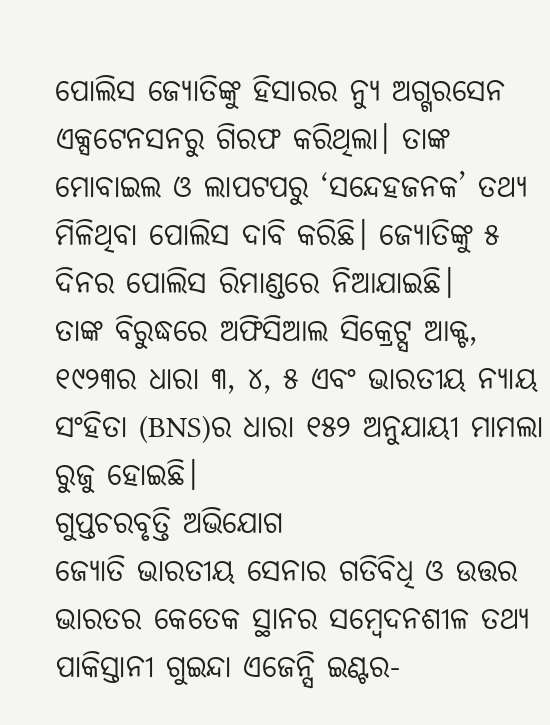ପୋଲିସ ଜ୍ୟୋତିଙ୍କୁ ହିସାରର ନ୍ୟୁ ଅଗ୍ଗରସେନ ଏକ୍ସଟେନସନରୁ ଗିରଫ କରିଥିଲା। ତାଙ୍କ ମୋବାଇଲ ଓ ଲାପଟପରୁ ‘ସନ୍ଦେହଜନକ’ ତଥ୍ୟ ମିଳିଥିବା ପୋଲିସ ଦାବି କରିଛି। ଜ୍ୟୋତିଙ୍କୁ ୫ ଦିନର ପୋଲିସ ରିମାଣ୍ଡରେ ନିଆଯାଇଛି।
ତାଙ୍କ ବିରୁଦ୍ଧରେ ଅଫିସିଆଲ ସିକ୍ରେଟ୍ସ ଆକ୍ଟ, ୧୯୨୩ର ଧାରା ୩, ୪, ୫ ଏବଂ ଭାରତୀୟ ନ୍ୟାୟ ସଂହିତା (BNS)ର ଧାରା ୧୫୨ ଅନୁଯାୟୀ ମାମଲା ରୁଜୁ ହୋଇଛି।
ଗୁପ୍ତଚରବୃତ୍ତି ଅଭିଯୋଗ
ଜ୍ୟୋତି ଭାରତୀୟ ସେନାର ଗତିବିଧି ଓ ଉତ୍ତର ଭାରତର କେତେକ ସ୍ଥାନର ସମ୍ବେଦନଶୀଳ ତଥ୍ୟ ପାକିସ୍ତାନୀ ଗୁଇନ୍ଦା ଏଜେନ୍ସି ଇଣ୍ଟର-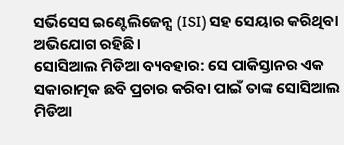ସର୍ଭିସେସ ଇଣ୍ଟେଲିଜେନ୍ସ (ISI) ସହ ସେୟାର କରିଥିବା ଅଭିଯୋଗ ରହିଛି।
ସୋସିଆଲ ମିଡିଆ ବ୍ୟବହାର: ସେ ପାକିସ୍ତାନର ଏକ ସକାରାତ୍ମକ ଛବି ପ୍ରଚାର କରିବା ପାଇଁ ତାଙ୍କ ସୋସିଆଲ ମିଡିଆ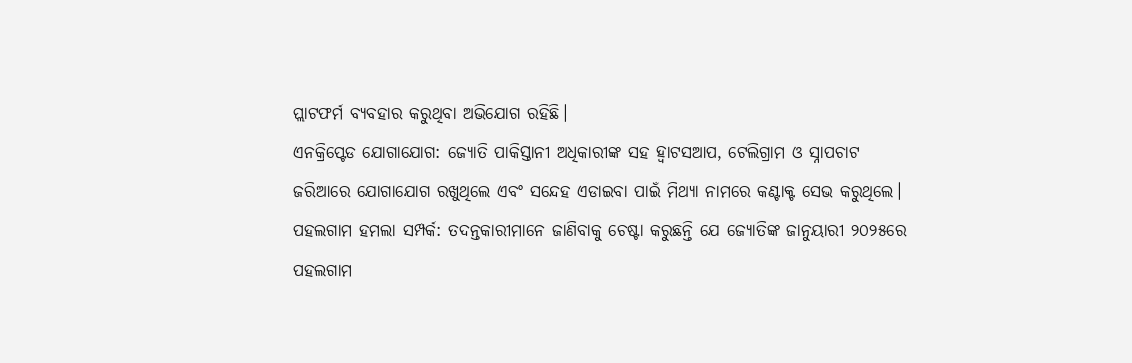ପ୍ଲାଟଫର୍ମ ବ୍ୟବହାର କରୁଥିବା ଅଭିଯୋଗ ରହିଛି।
ଏନକ୍ରିପ୍ଟେଡ ଯୋଗାଯୋଗ: ଜ୍ୟୋତି ପାକିସ୍ତାନୀ ଅଧିକାରୀଙ୍କ ସହ ହ୍ୱାଟସଆପ, ଟେଲିଗ୍ରାମ ଓ ସ୍ନାପଚାଟ ଜରିଆରେ ଯୋଗାଯୋଗ ରଖୁଥିଲେ ଏବଂ ସନ୍ଦେହ ଏଡାଇବା ପାଇଁ ମିଥ୍ୟା ନାମରେ କଣ୍ଟାକ୍ଟ ସେଭ କରୁଥିଲେ।
ପହଲଗାମ ହମଲା ସମ୍ପର୍କ: ତଦନ୍ତକାରୀମାନେ ଜାଣିବାକୁ ଚେଷ୍ଟା କରୁଛନ୍ତି ଯେ ଜ୍ୟୋତିଙ୍କ ଜାନୁୟାରୀ ୨୦୨୫ରେ ପହଲଗାମ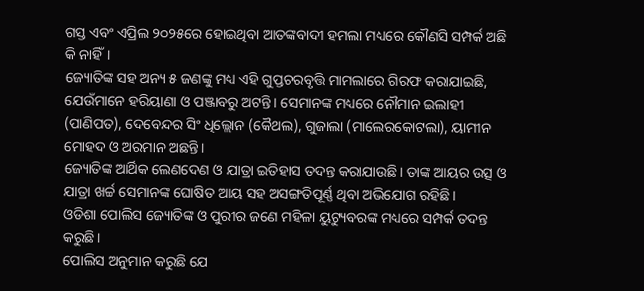ଗସ୍ତ ଏବଂ ଏପ୍ରିଲ ୨୦୨୫ରେ ହୋଇଥିବା ଆତଙ୍କବାଦୀ ହମଲା ମଧ୍ୟରେ କୌଣସି ସମ୍ପର୍କ ଅଛି କି ନାହିଁ।
ଜ୍ୟୋତିଙ୍କ ସହ ଅନ୍ୟ ୫ ଜଣଙ୍କୁ ମଧ୍ୟ ଏହି ଗୁପ୍ତଚରବୃତ୍ତି ମାମଲାରେ ଗିରଫ କରାଯାଇଛି, ଯେଉଁମାନେ ହରିୟାଣା ଓ ପଞ୍ଜାବରୁ ଅଟନ୍ତି। ସେମାନଙ୍କ ମଧ୍ୟରେ ନୌମାନ ଇଲାହୀ (ପାଣିପତ), ଦେବେନ୍ଦର ସିଂ ଧିଲ୍ଲୋନ (କୈଥଲ), ଗୁଜାଲା (ମାଲେରକୋଟଲା), ୟାମୀନ ମୋହଦ ଓ ଅରମାନ ଅଛନ୍ତି।
ଜ୍ୟୋତିଙ୍କ ଆର୍ଥିକ ଲେଣଦେଣ ଓ ଯାତ୍ରା ଇତିହାସ ତଦନ୍ତ କରାଯାଉଛି। ତାଙ୍କ ଆୟର ଉତ୍ସ ଓ ଯାତ୍ରା ଖର୍ଚ୍ଚ ସେମାନଙ୍କ ଘୋଷିତ ଆୟ ସହ ଅସଙ୍ଗତିପୂର୍ଣ୍ଣ ଥିବା ଅଭିଯୋଗ ରହିଛି।
ଓଡିଶା ପୋଲିସ ଜ୍ୟୋତିଙ୍କ ଓ ପୁରୀର ଜଣେ ମହିଳା ୟୁଟ୍ୟୁବରଙ୍କ ମଧ୍ୟରେ ସମ୍ପର୍କ ତଦନ୍ତ କରୁଛି।
ପୋଲିସ ଅନୁମାନ କରୁଛି ଯେ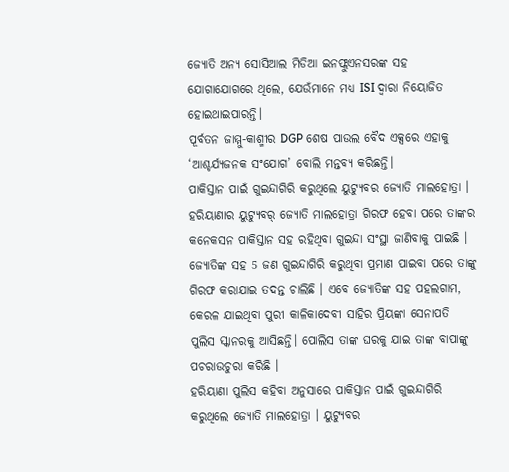ଜ୍ୟୋତି ଅନ୍ୟ ସୋସିଆଲ ମିଡିଆ ଇନଫ୍ଲୁଏନସରଙ୍କ ସହ ଯୋଗାଯୋଗରେ ଥିଲେ, ଯେଉଁମାନେ ମଧ୍ୟ ISI ଦ୍ୱାରା ନିୟୋଜିତ ହୋଇଥାଇପାରନ୍ତି।
ପୂର୍ବତନ ଜାମ୍ମୁ-କାଶ୍ମୀର DGP ଶେଷ ପାଉଲ ବୈଦ ଏକ୍ସରେ ଏହାକୁ ‘ଆଶ୍ଚର୍ଯ୍ୟଜନକ ସଂଯୋଗ’ ବୋଲି ମନ୍ତବ୍ୟ କରିଛନ୍ତି।
ପାକିସ୍ତାନ ପାଇଁ ଗୁଇନ୍ଦାଗିରି କରୁଥିଲେ ୟୁଟ୍ୟୁବର ଜ୍ୟୋତି ମାଲହୋତ୍ରା । ହରିୟାଣାର ୟୁଟ୍ୟୁବର୍ ଜ୍ୟୋତି ମାଲହୋତ୍ରା ଗିରଫ ହେବା ପରେ ତାଙ୍କର କନେକସନ ପାକିସ୍ତାନ ସହ ରହିଥିବା ଗୁଇନ୍ଦା ସଂସ୍ଥା ଜାଣିବାକୁ ପାଇଛି । ଜ୍ୟୋତିଙ୍କ ସହ 5 ଜଣ ଗୁଇନ୍ଦାଗିରି କରୁଥିବା ପ୍ରମାଣ ପାଇବା ପରେ ତାଙ୍କୁ ଗିରଫ କରାଯାଇ ତଦନ୍ତ ଚାଲିଛି । ଏବେ ଜ୍ୟୋତିଙ୍କ ସହ ପହଲଗାମ, କେରଳ ଯାଇଥିବା ପୁରୀ କାଳିକାଦେବୀ ସାହିର ପ୍ରିୟଙ୍କା ସେନାପତି ପୁଲିସ ସ୍କାନରକୁ ଆସିଛନ୍ତି। ପୋଲିସ ତାଙ୍କ ଘରକୁ ଯାଇ ତାଙ୍କ ବାପାଙ୍କୁ ପଚରାଉଚୁରା କରିଛି ।
ହରିୟାଣା ପୁଲିସ କହିବା ଅନୁସାରେ ପାକିସ୍ତାନ ପାଇଁ ଗୁଇନ୍ଦାଗିରି କରୁଥିଲେ ଜ୍ୟୋତି ମାଲହୋତ୍ରା । ୟୁଟ୍ୟୁବର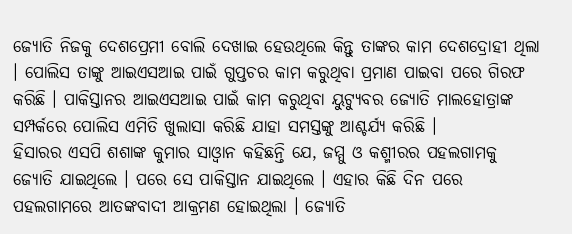ଜ୍ୟୋତି ନିଜକୁ ଦେଶପ୍ରେମୀ ବୋଲି ଦେଖାଇ ହେଉଥିଲେ କିନ୍ତୁ ତାଙ୍କର କାମ ଦେଶଦ୍ରୋହୀ ଥିଲା । ପୋଲିସ ତାଙ୍କୁ ଆଇଏସଆଇ ପାଇଁ ଗୁପ୍ତଚର କାମ କରୁଥିବା ପ୍ରମାଣ ପାଇବା ପରେ ଗିରଫ କରିଛି । ପାକିସ୍ତାନର ଆଇଏସଆଇ ପାଇଁ କାମ କରୁଥିବା ୟୁଟ୍ୟୁବର ଜ୍ୟୋତି ମାଲହୋତ୍ରାଙ୍କ ସମ୍ପର୍କରେ ପୋଲିସ ଏମିତି ଖୁଲାସା କରିଛି ଯାହା ସମସ୍ତଙ୍କୁ ଆଶ୍ଚର୍ଯ୍ୟ କରିଛି ।
ହିସାରର ଏସପି ଶଶାଙ୍କ କୁମାର ସାଓ୍ଵାନ କହିଛନ୍ତି ଯେ, ଜମ୍ମୁ ଓ କଶ୍ମୀରର ପହଲଗାମକୁ ଜ୍ୟୋତି ଯାଇଥିଲେ । ପରେ ସେ ପାକିସ୍ତାନ ଯାଇଥିଲେ । ଏହାର କିଛି ଦିନ ପରେ ପହଲଗାମରେ ଆତଙ୍କବାଦୀ ଆକ୍ରମଣ ହୋଇଥିଲା । ଜ୍ୟୋତି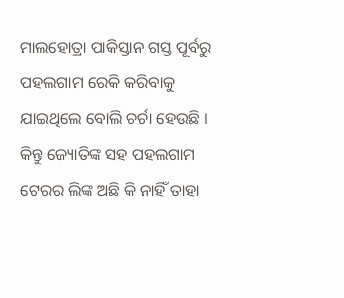ମାଲହୋତ୍ରା ପାକିସ୍ତାନ ଗସ୍ତ ପୂର୍ବରୁ ପହଲଗାମ ରେକି କରିବାକୁ ଯାଇଥିଲେ ବୋଲି ଚର୍ଚା ହେଉଛି । କିନ୍ତୁ ଜ୍ୟୋତିଙ୍କ ସହ ପହଲଗାମ ଟେରର ଲିଙ୍କ ଅଛି କି ନାହିଁ ତାହା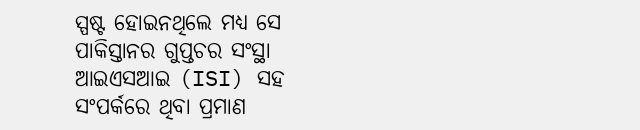ସ୍ପଷ୍ଟ ହୋଇନଥିଲେ ମଧ୍ୟ ସେ ପାକିସ୍ତାନର ଗୁପ୍ତଚର ସଂସ୍ଥା ଆଇଏସଆଇ (ISI) ସହ ସଂପର୍କରେ ଥିବା ପ୍ରମାଣ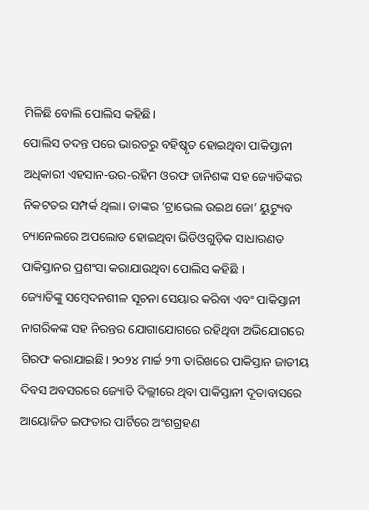ମିଳିଛି ବୋଲି ପୋଲିସ କହିଛି।
ପୋଲିସ ତଦନ୍ତ ପରେ ଭାରତରୁ ବହିଷ୍କୃତ ହୋଇଥିବା ପାକିସ୍ତାନୀ ଅଧିକାରୀ ଏହସାନ-ଉର-ରହିମ ଓରଫ ଡାନିଶଙ୍କ ସହ ଜ୍ୟୋତିଙ୍କର ନିକଟତର ସମ୍ପର୍କ ଥିଲା। ତାଙ୍କର ‘ଟ୍ରାଭେଲ ଉଇଥ ଜୋ’ ୟୁଟ୍ୟୁବ ଚ୍ୟାନେଲରେ ଅପଲୋଡ ହୋଇଥିବା ଭିଡିଓଗୁଡ଼ିକ ସାଧାରଣତ ପାକିସ୍ତାନର ପ୍ରଶଂସା କରାଯାଉଥିବା ପୋଲିସ କହିଛି ।
ଜ୍ୟୋତିଙ୍କୁ ସମ୍ବେଦନଶୀଳ ସୂଚନା ସେୟାର କରିବା ଏବଂ ପାକିସ୍ତାନୀ ନାଗରିକଙ୍କ ସହ ନିରନ୍ତର ଯୋଗାଯୋଗରେ ରହିଥିବା ଅଭିଯୋଗରେ ଗିରଫ କରାଯାଇଛି। ୨୦୨୪ ମାର୍ଚ୍ଚ ୨୩ ତାରିଖରେ ପାକିସ୍ତାନ ଜାତୀୟ ଦିବସ ଅବସରରେ ଜ୍ୟୋତି ଦିଲ୍ଲୀରେ ଥିବା ପାକିସ୍ତାନୀ ଦୂତାବାସରେ ଆୟୋଜିତ ଇଫତାର ପାର୍ଟିରେ ଅଂଶଗ୍ରହଣ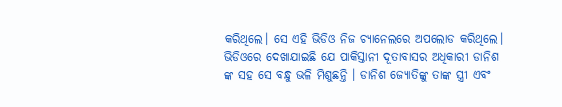କରିଥିଲେ। ସେ ଏହି ଭିଡିଓ ନିଜ ଚ୍ୟାନେଲରେ ଅପଲୋଡ କରିଥିଲେ। ଭିଡିଓରେ ଦେଖାଯାଇଛି ଯେ ପାକିସ୍ତାନୀ ଦୂତାବାସର ଅଧିକାରୀ ଡାନିଶ ଙ୍କ ସହ ସେ ବନ୍ଧୁ ଭଳି ମିଶୁଛନ୍ତି । ଡାନିଶ ଜ୍ୟୋତିଙ୍କୁ ତାଙ୍କ ସ୍ତ୍ରୀ ଏବଂ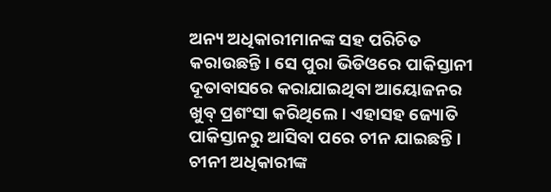ଅନ୍ୟ ଅଧିକାରୀମାନଙ୍କ ସହ ପରିଚିତ କରାଉଛନ୍ତି। ସେ ପୁରା ଭିଡିଓରେ ପାକିସ୍ତାନୀ ଦୂତାବାସରେ କରାଯାଇଥିବା ଆୟୋଜନର ଖୁବ୍ ପ୍ରଶଂସା କରିଥିଲେ। ଏହାସହ ଜ୍ୟୋତି ପାକିସ୍ତାନରୁ ଆସିବା ପରେ ଚୀନ ଯାଇଛନ୍ତି । ଚୀନୀ ଅଧିକାରୀଙ୍କ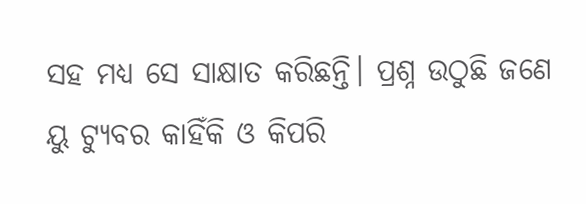ସହ ମଧ୍ୟ ସେ ସାକ୍ଷାତ କରିଛନ୍ତି। ପ୍ରଶ୍ନ ଉଠୁଛି ଜଣେ ୟୁ ଟ୍ୟୁବର କାହିଁକି ଓ କିପରି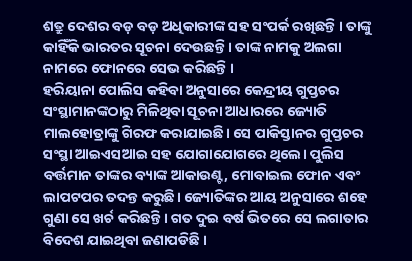ଶତ୍ରୁ ଦେଶର ବଡ଼ ବଡ଼ ଅଧିକାରୀଙ୍କ ସହ ସଂପର୍କ ରଖିଛନ୍ତି । ତାଙ୍କୁ କାହିଁକି ଭାରତର ସୂଚନା ଦେଉଛନ୍ତି । ତାଙ୍କ ନାମକୁ ଅଲଗା ନାମରେ ଫୋନରେ ସେଭ କରିଛନ୍ତି ।
ହରିୟାନା ପୋଲିସ କହିବା ଅନୁସାରେ କେନ୍ଦ୍ରୀୟ ଗୁପ୍ତଚର ସଂସ୍ଥାମାନଙ୍କଠାରୁ ମିଳିଥିବା ସୂଚନା ଆଧାରରେ ଜ୍ୟୋତି ମାଲହୋତ୍ରାଙ୍କୁ ଗିରଫ କରାଯାଇଛି। ସେ ପାକିସ୍ତାନର ଗୁପ୍ତଚର ସଂସ୍ଥା ଆଇଏସଆଇ ସହ ଯୋଗାଯୋଗରେ ଥିଲେ। ପୁଲିସ ବର୍ତ୍ତମାନ ତାଙ୍କର ବ୍ୟାଙ୍କ ଆକାଉଣ୍ଟ, ମୋବାଇଲ ଫୋନ ଏବଂ ଲାପଟପର ତଦନ୍ତ କରୁଛି। ଜ୍ୟୋତିଙ୍କର ଆୟ ଅନୁସାରେ ଶହେ ଗୁଣା ସେ ଖର୍ଚ କରିଛନ୍ତି । ଗତ ଦୁଇ ବର୍ଷ ଭିତରେ ସେ ଲଗାତାର ବିଦେଶ ଯାଇଥିବା ଜଣାପଡିଛି ।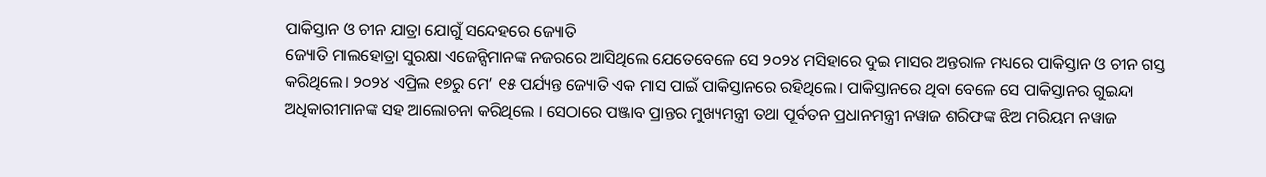ପାକିସ୍ତାନ ଓ ଚୀନ ଯାତ୍ରା ଯୋଗୁଁ ସନ୍ଦେହରେ ଜ୍ୟୋତି
ଜ୍ୟୋତି ମାଲହୋତ୍ରା ସୁରକ୍ଷା ଏଜେନ୍ସିମାନଙ୍କ ନଜରରେ ଆସିଥିଲେ ଯେତେବେଳେ ସେ ୨୦୨୪ ମସିହାରେ ଦୁଇ ମାସର ଅନ୍ତରାଳ ମଧ୍ୟରେ ପାକିସ୍ତାନ ଓ ଚୀନ ଗସ୍ତ କରିଥିଲେ। ୨୦୨୪ ଏପ୍ରିଲ ୧୭ରୁ ମେ’ ୧୫ ପର୍ଯ୍ୟନ୍ତ ଜ୍ୟୋତି ଏକ ମାସ ପାଇଁ ପାକିସ୍ତାନରେ ରହିଥିଲେ। ପାକିସ୍ତାନରେ ଥିବା ବେଳେ ସେ ପାକିସ୍ତାନର ଗୁଇନ୍ଦା ଅଧିକାରୀମାନଙ୍କ ସହ ଆଲୋଚନା କରିଥିଲେ । ସେଠାରେ ପଞ୍ଜାବ ପ୍ରାନ୍ତର ମୁଖ୍ୟମନ୍ତ୍ରୀ ତଥା ପୂର୍ବତନ ପ୍ରଧାନମନ୍ତ୍ରୀ ନୱାଜ ଶରିଫଙ୍କ ଝିଅ ମରିୟମ ନୱାଜ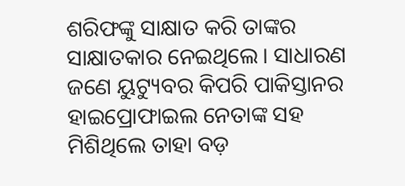ଶରିଫଙ୍କୁ ସାକ୍ଷାତ କରି ତାଙ୍କର ସାକ୍ଷାତକାର ନେଇଥିଲେ। ସାଧାରଣ ଜଣେ ୟୁଟ୍ୟୁବର କିପରି ପାକିସ୍ତାନର ହାଇପ୍ରୋଫାଇଲ ନେତାଙ୍କ ସହ ମିଶିଥିଲେ ତାହା ବଡ଼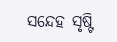ସନ୍ଦେହ ସୃଷ୍ଟି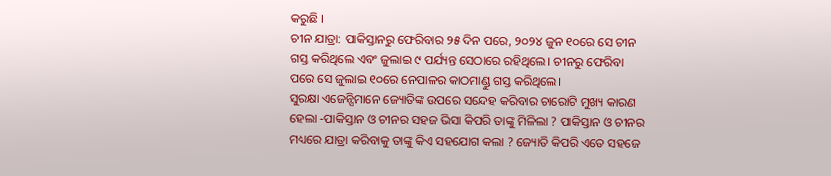କରୁଛି ।
ଚୀନ ଯାତ୍ରା: ପାକିସ୍ତାନରୁ ଫେରିବାର ୨୫ ଦିନ ପରେ, ୨୦୨୪ ଜୁନ ୧୦ରେ ସେ ଚୀନ ଗସ୍ତ କରିଥିଲେ ଏବଂ ଜୁଲାଇ ୯ ପର୍ଯ୍ୟନ୍ତ ସେଠାରେ ରହିଥିଲେ। ଚୀନରୁ ଫେରିବା ପରେ ସେ ଜୁଲାଇ ୧୦ରେ ନେପାଳର କାଠମାଣ୍ଡୁ ଗସ୍ତ କରିଥିଲେ।
ସୁରକ୍ଷା ଏଜେନ୍ସିମାନେ ଜ୍ୟୋତିଙ୍କ ଉପରେ ସନ୍ଦେହ କରିବାର ଚାରୋଟି ମୁଖ୍ୟ କାରଣ ହେଲା -ପାକିସ୍ତାନ ଓ ଚୀନର ସହଜ ଭିସା କିପରି ତାଙ୍କୁ ମିଳିଲା ? ପାକିସ୍ତାନ ଓ ଚୀନର ମଧ୍ୟରେ ଯାତ୍ରା କରିବାକୁ ତାଙ୍କୁ କିଏ ସହଯୋଗ କଲା ? ଜ୍ୟୋତି କିପରି ଏତେ ସହଜେ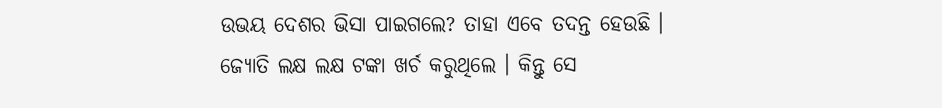ଉଭୟ ଦେଶର ଭିସା ପାଇଗଲେ? ତାହା ଏବେ ତଦନ୍ତ ହେଉଛି ।
ଜ୍ୟୋତି ଲକ୍ଷ ଲକ୍ଷ ଟଙ୍କା ଖର୍ଚ କରୁଥିଲେ । କିନ୍ତୁ ସେ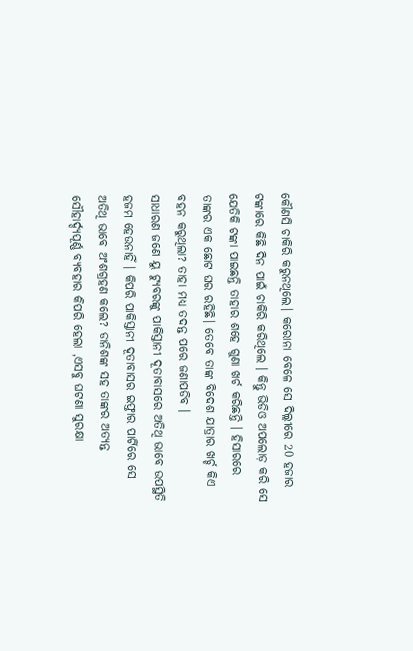କୌଣସି ଚାକିରି କରୁନଥିଲେ। କରୋନା ବେଳେ ସେ ଦିଲ୍ଲୀରେ 20 ହଜାର ଟଙ୍କାରେ କିଛି ଦିନ ପାଇଁ ଚାକିରି କରିଥିଲେ । କିନ୍ତୁ ଭିଡିଓ ଅପଲୋଡ଼ କରି ସେ ଯେତିକି ଟଙ୍କା ପାଇଛନ୍ତି ତାହାର ଶହେ ଗୁଣା ଖର୍ଚ କରିଛନ୍ତି । ହିସାରରେ ତାଙ୍କର ଏକ ଛୋଟ ଘର ରହିଛି। ତେବେ ତାଙ୍କ ବିଦେଶ ଯାତ୍ରାର ଖର୍ଚ୍ଚ କିଏ ବହନ କରୁଥିଲା? ତାହା ମଧ୍ୟ ତଦନ୍ତ ପରେ ଜଣାପଡିବ ।
ସାଧାରଣ ଜଣେ ୟୁ ଟ୍ୟୁବରଙ୍କୁ ପାକିସ୍ତାନୀ ଦୂତାବାସରେ ଅତିଥି ଭାବେ ଉପସ୍ଥିତି ହଜମ ହେଉନାହିଁ । କିପରି ପାକିସ୍ତାନୀ ଦୂତାବାସର ଇଫ୍ତାର ପାର୍ଟିରେ ସେ ଅତିଥି ଭାବେ ଅଂଶଗ୍ରହଣ କଲେ? ଡାନିଶଙ୍କ ସହ ତାଙ୍କର ଅତ୍ୟନ୍ତ ସୌହାର୍ଦ୍ଦ୍ୟପୂର୍ଣ୍ଣ ବ୍ୟବହାର କିପରି ହେଲା ,ଏସବୁ ଘଟଣା ସୁରକ୍ଷା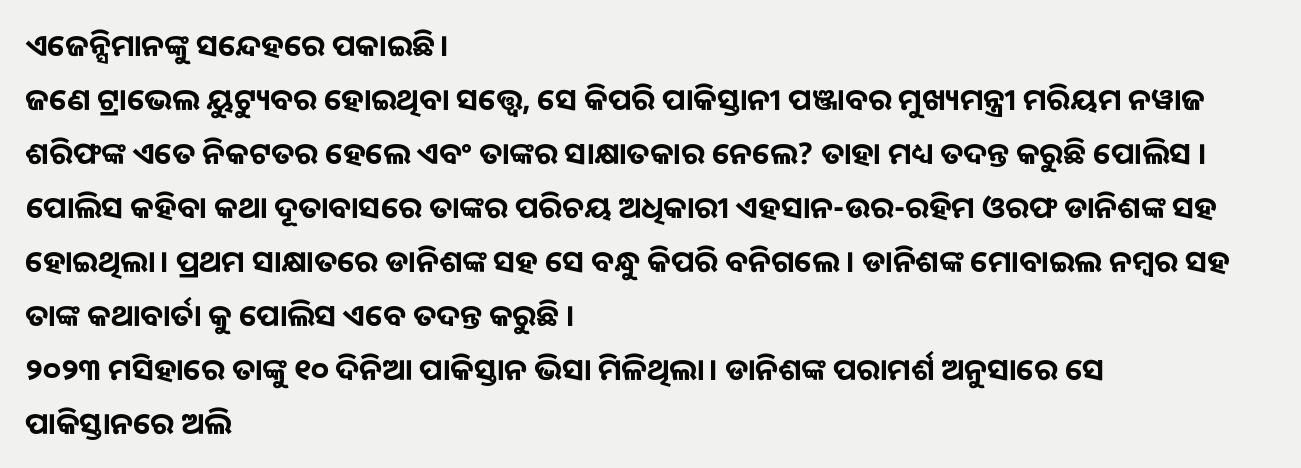ଏଜେନ୍ସିମାନଙ୍କୁ ସନ୍ଦେହରେ ପକାଇଛି।
ଜଣେ ଟ୍ରାଭେଲ ୟୁଟ୍ୟୁବର ହୋଇଥିବା ସତ୍ତ୍ୱେ, ସେ କିପରି ପାକିସ୍ତାନୀ ପଞ୍ଜାବର ମୁଖ୍ୟମନ୍ତ୍ରୀ ମରିୟମ ନୱାଜ ଶରିଫଙ୍କ ଏତେ ନିକଟତର ହେଲେ ଏବଂ ତାଙ୍କର ସାକ୍ଷାତକାର ନେଲେ? ତାହା ମଧ୍ୟ ତଦନ୍ତ କରୁଛି ପୋଲିସ ।
ପୋଲିସ କହିବା କଥା ଦୂତାବାସରେ ତାଙ୍କର ପରିଚୟ ଅଧିକାରୀ ଏହସାନ-ଉର-ରହିମ ଓରଫ ଡାନିଶଙ୍କ ସହ ହୋଇଥିଲା। ପ୍ରଥମ ସାକ୍ଷାତରେ ଡାନିଶଙ୍କ ସହ ସେ ବନ୍ଧୁ କିପରି ବନିଗଲେ । ଡାନିଶଙ୍କ ମୋବାଇଲ ନମ୍ବର ସହ ତାଙ୍କ କଥାବାର୍ତା କୁ ପୋଲିସ ଏବେ ତଦନ୍ତ କରୁଛି ।
୨୦୨୩ ମସିହାରେ ତାଙ୍କୁ ୧୦ ଦିନିଆ ପାକିସ୍ତାନ ଭିସା ମିଳିଥିଲା। ଡାନିଶଙ୍କ ପରାମର୍ଶ ଅନୁସାରେ ସେ ପାକିସ୍ତାନରେ ଅଲି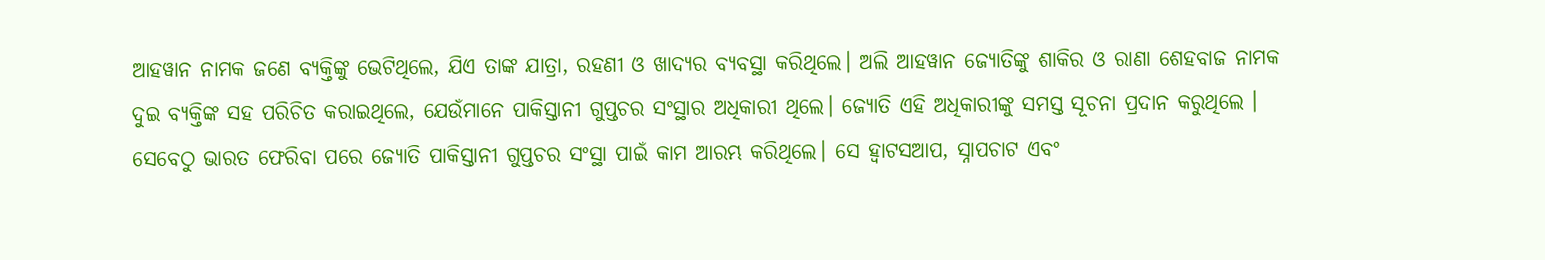ଆହୱାନ ନାମକ ଜଣେ ବ୍ୟକ୍ତିଙ୍କୁ ଭେଟିଥିଲେ, ଯିଏ ତାଙ୍କ ଯାତ୍ରା, ରହଣୀ ଓ ଖାଦ୍ୟର ବ୍ୟବସ୍ଥା କରିଥିଲେ। ଅଲି ଆହୱାନ ଜ୍ୟୋତିଙ୍କୁ ଶାକିର ଓ ରାଣା ଶେହବାଜ ନାମକ ଦୁଇ ବ୍ୟକ୍ତିଙ୍କ ସହ ପରିଚିତ କରାଇଥିଲେ, ଯେଉଁମାନେ ପାକିସ୍ତାନୀ ଗୁପ୍ତଚର ସଂସ୍ଥାର ଅଧିକାରୀ ଥିଲେ। ଜ୍ୟୋତି ଏହି ଅଧିକାରୀଙ୍କୁ ସମସ୍ତ ସୂଚନା ପ୍ରଦାନ କରୁଥିଲେ ।
ସେବେଠୁ ଭାରତ ଫେରିବା ପରେ ଜ୍ୟୋତି ପାକିସ୍ତାନୀ ଗୁପ୍ତଚର ସଂସ୍ଥା ପାଇଁ କାମ ଆରମ୍ଭ କରିଥିଲେ। ସେ ହ୍ୱାଟସଆପ, ସ୍ନାପଚାଟ ଏବଂ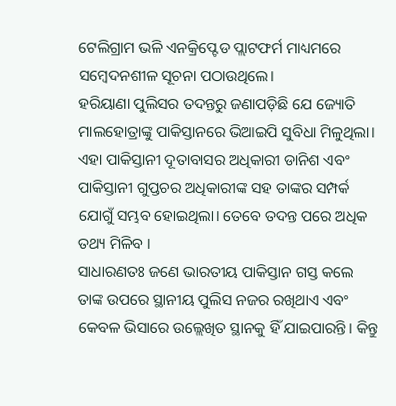ଟେଲିଗ୍ରାମ ଭଳି ଏନକ୍ରିପ୍ଟେଡ ପ୍ଲାଟଫର୍ମ ମାଧ୍ୟମରେ ସମ୍ବେଦନଶୀଳ ସୂଚନା ପଠାଉଥିଲେ।
ହରିୟାଣା ପୁଲିସର ତଦନ୍ତରୁ ଜଣାପଡ଼ିଛି ଯେ ଜ୍ୟୋତି ମାଲହୋତ୍ରାଙ୍କୁ ପାକିସ୍ତାନରେ ଭିଆଇପି ସୁବିଧା ମିଳୁଥିଲା। ଏହା ପାକିସ୍ତାନୀ ଦୂତାବାସର ଅଧିକାରୀ ଡାନିଶ ଏବଂ ପାକିସ୍ତାନୀ ଗୁପ୍ତଚର ଅଧିକାରୀଙ୍କ ସହ ତାଙ୍କର ସମ୍ପର୍କ ଯୋଗୁଁ ସମ୍ଭବ ହୋଇଥିଲା। ତେବେ ତଦନ୍ତ ପରେ ଅଧିକ ତଥ୍ୟ ମିଳିବ ।
ସାଧାରଣତଃ ଜଣେ ଭାରତୀୟ ପାକିସ୍ତାନ ଗସ୍ତ କଲେ ତାଙ୍କ ଉପରେ ସ୍ଥାନୀୟ ପୁଲିସ ନଜର ରଖିଥାଏ ଏବଂ କେବଳ ଭିସାରେ ଉଲ୍ଲେଖିତ ସ୍ଥାନକୁ ହିଁ ଯାଇପାରନ୍ତି। କିନ୍ତୁ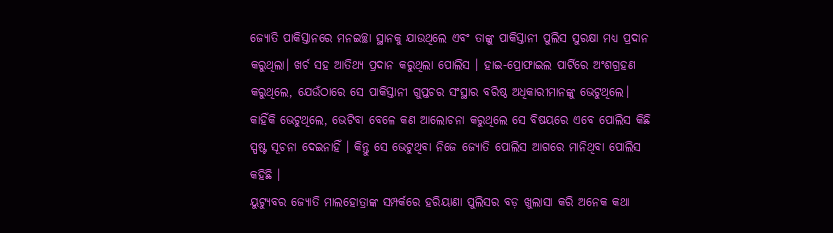ଜ୍ୟୋତି ପାକିସ୍ତାନରେ ମନଇଚ୍ଛା ସ୍ଥାନକୁ ଯାଉଥିଲେ ଏବଂ ତାଙ୍କୁ ପାକିସ୍ତାନୀ ପୁଲିସ ସୁରକ୍ଷା ମଧ୍ୟ ପ୍ରଦାନ କରୁଥିଲା। ଖର୍ଚ ସହ ଆତିଥ୍ୟ ପ୍ରଦାନ କରୁଥିଲା ପୋଲିସ । ହାଇ-ପ୍ରୋଫାଇଲ ପାର୍ଟିରେ ଅଂଶଗ୍ରହଣ କରୁଥିଲେ, ଯେଉଁଠାରେ ସେ ପାକିସ୍ତାନୀ ଗୁପ୍ତଚର ସଂସ୍ଥାର ବରିଷ୍ଠ ଅଧିକାରୀମାନଙ୍କୁ ଭେଟୁଥିଲେ। କାହିଁକି ଭେଟୁଥିଲେ, ଭେଟିବା ବେଳେ କଣ ଆଲୋଚନା କରୁଥିଲେ ସେ ବିଷୟରେ ଏବେ ପୋଲିସ କିଛି ସ୍ପଷ୍ଟ ସୂଚନା ଦେଇନାହିଁ । କିନ୍ତୁ ସେ ଭେଟୁଥିବା ନିଜେ ଜ୍ୟୋତି ପୋଲିସ ଆଗରେ ମାନିଥିବା ପୋଲିସ କହିଛି ।
ୟୁଟ୍ୟୁବର ଜ୍ୟୋତି ମାଲହୋତ୍ରାଙ୍କ ସମ୍ପର୍କରେ ହରିୟାଣା ପୁଲିସର ବଡ଼ ଖୁଲାସା କରି ଅନେକ କଥା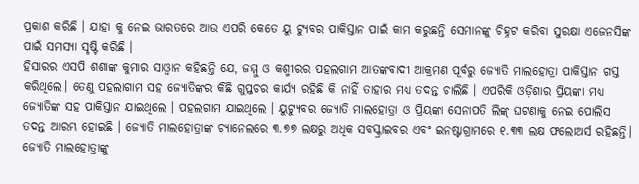ପ୍ରକାଶ କରିଛି । ଯାହା କୁ ନେଇ ଭାରତରେ ଆଉ ଏପରି କେତେ ୟୁ ଟ୍ୟୁବର ପାକିସ୍ତାନ ପାଇଁ କାମ କରୁଛନ୍ତି ସେମାନଙ୍କୁ ଚିହ୍ନଟ କରିବା ସୁରକ୍ଷା ଏଜେନସିଙ୍କ ପାଇଁ ସମସ୍ୟା ସୃଷ୍ଟି କରିଛି ।
ହିସାରର ଏସପି ଶଶାଙ୍କ କୁମାର ସାଓ୍ଵାନ କହିଛନ୍ତି ଯେ, ଜମ୍ମୁ ଓ କଶ୍ମୀରର ପହଲଗାମ ଆତଙ୍କବାଦୀ ଆକ୍ରମଣ ପୂର୍ବରୁ ଜ୍ୟୋତି ମାଲହୋତ୍ରା ପାକିସ୍ତାନ ଗସ୍ତ କରିଥିଲେ। ତେଣୁ ପହଲାଗାମ ସହ ଜ୍ୟୋତିଙ୍କର କିଛି ଗୁପ୍ତଚର କାର୍ଯ୍ୟ ରହିଛି କି ନାହିଁ ତାହାର ମଧ୍ୟ ତଦନ୍ତ ଚାଲିଛି । ଏପରିକି ଓଡ଼ିଶାର ପ୍ରିୟଙ୍କା ମଧ୍ୟ ଜ୍ୟୋତିଙ୍କ ସହ ପାକିସ୍ତାନ ଯାଇଥିଲେ । ପହଲଗାମ ଯାଇଥିଲେ । ୟୁଟ୍ୟୁବର ଜ୍ୟୋତି ମାଲହୋତ୍ରା ଓ ପ୍ରିୟଙ୍କା ସେନାପତି ଲିଙ୍କ୍ ଘଟଣାକୁ ନେଇ ପୋଲିସ ତଦନ୍ତ ଆରମ୍ଭ ହୋଇଛି । ଜ୍ୟୋତି ମାଲହୋତ୍ରାଙ୍କ ଚ୍ୟାନେଲରେ ୩.୭୭ ଲକ୍ଷରୁ ଅଧିକ ସବସ୍କ୍ରାଇବର ଏବଂ ଇନଷ୍ଟାଗ୍ରାମରେ ୧.୩୩ ଲକ୍ଷ ଫଲୋଅର୍ସ ରହିଛନ୍ତି।
ଜ୍ୟୋତି ମାଲହୋତ୍ରାଙ୍କୁ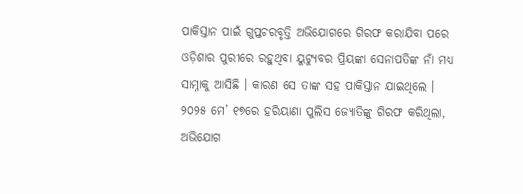ପାକିସ୍ତାନ ପାଇଁ ଗୁପ୍ତଚରବୃତ୍ତି ଅଭିଯୋଗରେ ଗିରଫ କରାଯିବା ପରେ ଓଡ଼ିଶାର ପୁରୀରେ ରହୁଥିବା ୟୁଟ୍ୟୁବର ପ୍ରିୟଙ୍କା ସେନାପତିଙ୍କ ନାଁ ମଧ୍ୟ ସାମ୍ନାକୁ ଆସିଛି । କାରଣ ସେ ତାଙ୍କ ସହ ପାକିସ୍ତାନ ଯାଇଥିଲେ ।
୨୦୨୫ ମେ’ ୧୭ରେ ହରିୟାଣା ପୁଲିସ ଜ୍ୟୋତିଙ୍କୁ ଗିରଫ କରିଥିଲା, ଅଭିଯୋଗ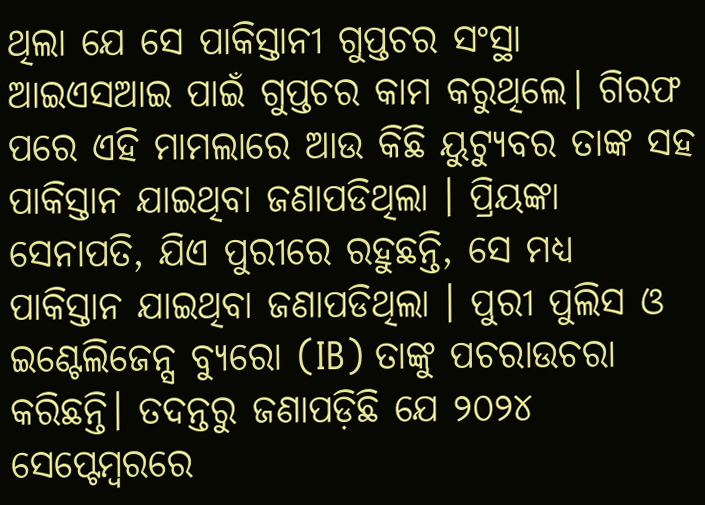ଥିଲା ଯେ ସେ ପାକିସ୍ତାନୀ ଗୁପ୍ତଚର ସଂସ୍ଥା ଆଇଏସଆଇ ପାଇଁ ଗୁପ୍ତଚର କାମ କରୁଥିଲେ। ଗିରଫ ପରେ ଏହି ମାମଲାରେ ଆଉ କିଛି ୟୁଟ୍ୟୁବର ତାଙ୍କ ସହ ପାକିସ୍ତାନ ଯାଇଥିବା ଜଣାପଡିଥିଲା । ପ୍ରିୟଙ୍କା ସେନାପତି, ଯିଏ ପୁରୀରେ ରହୁଛନ୍ତି, ସେ ମଧ୍ୟ ପାକିସ୍ତାନ ଯାଇଥିବା ଜଣାପଡିଥିଲା । ପୁରୀ ପୁଲିସ ଓ ଇଣ୍ଟେଲିଜେନ୍ସ ବ୍ୟୁରୋ (IB) ତାଙ୍କୁ ପଚରାଉଚରା କରିଛନ୍ତି। ତଦନ୍ତରୁ ଜଣାପଡ଼ିଛି ଯେ ୨୦୨୪ ସେପ୍ଟେମ୍ବରରେ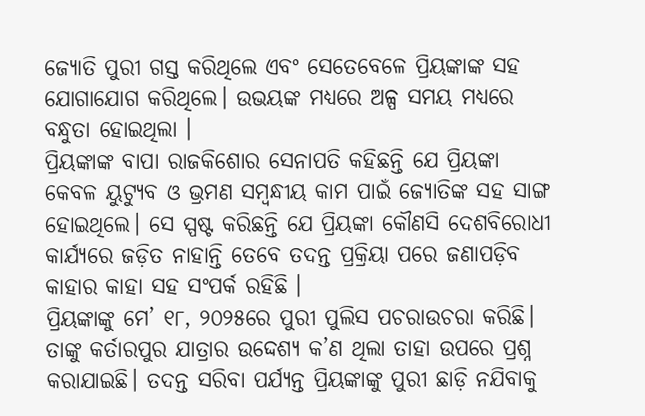ଜ୍ୟୋତି ପୁରୀ ଗସ୍ତ କରିଥିଲେ ଏବଂ ସେତେବେଳେ ପ୍ରିୟଙ୍କାଙ୍କ ସହ ଯୋଗାଯୋଗ କରିଥିଲେ। ଉଭୟଙ୍କ ମଧ୍ୟରେ ଅଳ୍ପ ସମୟ ମଧ୍ୟରେ ବନ୍ଧୁତା ହୋଇଥିଲା ।
ପ୍ରିୟଙ୍କାଙ୍କ ବାପା ରାଜକିଶୋର ସେନାପତି କହିଛନ୍ତି ଯେ ପ୍ରିୟଙ୍କା କେବଳ ୟୁଟ୍ୟୁବ ଓ ଭ୍ରମଣ ସମ୍ବନ୍ଧୀୟ କାମ ପାଇଁ ଜ୍ୟୋତିଙ୍କ ସହ ସାଙ୍ଗ ହୋଇଥିଲେ। ସେ ସ୍ପଷ୍ଟ କରିଛନ୍ତି ଯେ ପ୍ରିୟଙ୍କା କୌଣସି ଦେଶବିରୋଧୀ କାର୍ଯ୍ୟରେ ଜଡ଼ିତ ନାହାନ୍ତି ତେବେ ତଦନ୍ତ ପ୍ରକ୍ରିୟା ପରେ ଜଣାପଡ଼ିବ କାହାର କାହା ସହ ସଂପର୍କ ରହିଛି ।
ପ୍ରିୟଙ୍କାଙ୍କୁ ମେ’ ୧୮, ୨୦୨୫ରେ ପୁରୀ ପୁଲିସ ପଚରାଉଚରା କରିଛି। ତାଙ୍କୁ କର୍ତାରପୁର ଯାତ୍ରାର ଉଦ୍ଦେଶ୍ୟ କ’ଣ ଥିଲା ତାହା ଉପରେ ପ୍ରଶ୍ନ କରାଯାଇଛି। ତଦନ୍ତ ସରିବା ପର୍ଯ୍ୟନ୍ତ ପ୍ରିୟଙ୍କାଙ୍କୁ ପୁରୀ ଛାଡ଼ି ନଯିବାକୁ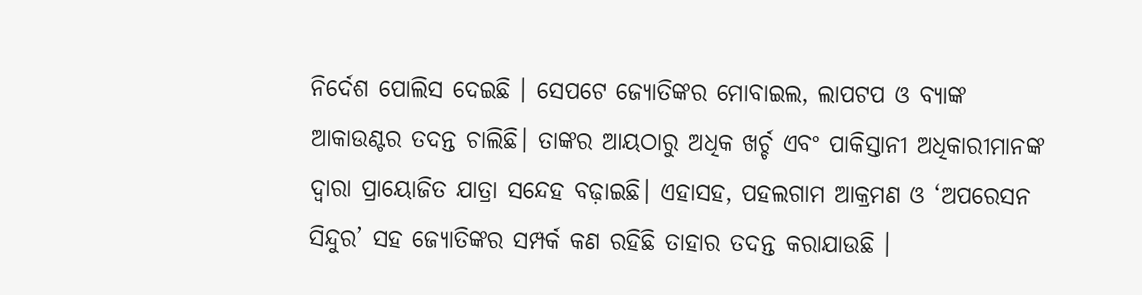ନିର୍ଦେଶ ପୋଲିସ ଦେଇଛି । ସେପଟେ ଜ୍ୟୋତିଙ୍କର ମୋବାଇଲ, ଲାପଟପ ଓ ବ୍ୟାଙ୍କ ଆକାଉଣ୍ଟର ତଦନ୍ତ ଚାଲିଛି। ତାଙ୍କର ଆୟଠାରୁ ଅଧିକ ଖର୍ଚ୍ଚ ଏବଂ ପାକିସ୍ତାନୀ ଅଧିକାରୀମାନଙ୍କ ଦ୍ୱାରା ପ୍ରାୟୋଜିତ ଯାତ୍ରା ସନ୍ଦେହ ବଢ଼ାଇଛି। ଏହାସହ, ପହଲଗାମ ଆକ୍ରମଣ ଓ ‘ଅପରେସନ ସିନ୍ଦୁର’ ସହ ଜ୍ୟୋତିଙ୍କର ସମ୍ପର୍କ କଣ ରହିଛି ତାହାର ତଦନ୍ତ କରାଯାଉଛି ।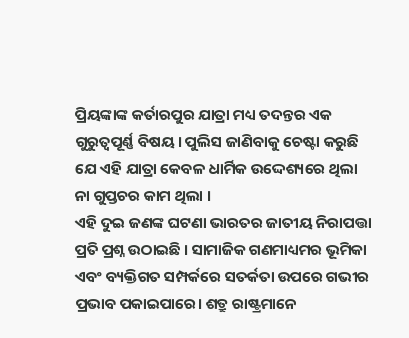ପ୍ରିୟଙ୍କାଙ୍କ କର୍ତାରପୁର ଯାତ୍ରା ମଧ୍ୟ ତଦନ୍ତର ଏକ ଗୁରୁତ୍ୱପୂର୍ଣ୍ଣ ବିଷୟ। ପୁଲିସ ଜାଣିବାକୁ ଚେଷ୍ଟା କରୁଛି ଯେ ଏହି ଯାତ୍ରା କେବଳ ଧାର୍ମିକ ଉଦ୍ଦେଶ୍ୟରେ ଥିଲା ନା ଗୁପ୍ତଚର କାମ ଥିଲା ।
ଏହି ଦୁଇ ଜଣଙ୍କ ଘଟଣା ଭାରତର ଜାତୀୟ ନିରାପତ୍ତା ପ୍ରତି ପ୍ରଶ୍ନ ଉଠାଇଛି । ସାମାଜିକ ଗଣମାଧ୍ୟମର ଭୂମିକା ଏବଂ ବ୍ୟକ୍ତିଗତ ସମ୍ପର୍କରେ ସତର୍କତା ଉପରେ ଗଭୀର ପ୍ରଭାବ ପକାଇପାରେ। ଶତ୍ରୁ ରାଷ୍ଟ୍ରମାନେ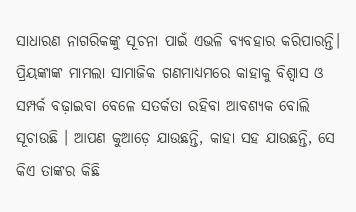ସାଧାରଣ ନାଗରିକଙ୍କୁ ସୂଚନା ପାଇଁ ଏଭଳି ବ୍ୟବହାର କରିପାରନ୍ତି।
ପ୍ରିୟଙ୍କାଙ୍କ ମାମଲା ସାମାଜିକ ଗଣମାଧ୍ୟମରେ କାହାକୁ ବିଶ୍ୱାସ ଓ ସମ୍ପର୍କ ବଢ଼ାଇବା ବେଳେ ସତର୍କତା ରହିବା ଆବଶ୍ୟକ ବୋଲି ସୂଚାଉଛି । ଆପଣ କୁଆଡ଼େ ଯାଉଛନ୍ତି, କାହା ସହ ଯାଉଛନ୍ତି, ସେ କିଏ ତାଙ୍କର କିଛି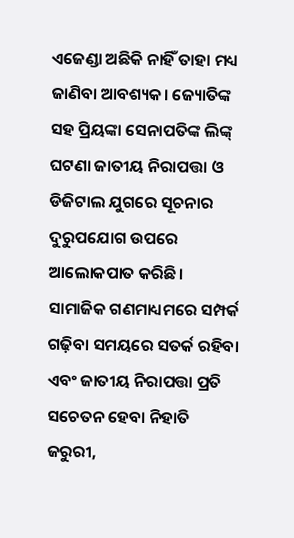ଏଜେଣ୍ଡା ଅଛିକି ନାହିଁ ତାହା ମଧ୍ୟ ଜାଣିବା ଆବଶ୍ୟକ। ଜ୍ୟୋତିଙ୍କ ସହ ପ୍ରିୟଙ୍କା ସେନାପତିଙ୍କ ଲିଙ୍କ୍ ଘଟଣା ଜାତୀୟ ନିରାପତ୍ତା ଓ ଡିଜିଟାଲ ଯୁଗରେ ସୂଚନାର ଦୁରୁପଯୋଗ ଉପରେ ଆଲୋକପାତ କରିଛି। ସାମାଜିକ ଗଣମାଧ୍ୟମରେ ସମ୍ପର୍କ ଗଢ଼ିବା ସମୟରେ ସତର୍କ ରହିବା ଏବଂ ଜାତୀୟ ନିରାପତ୍ତା ପ୍ରତି ସଚେତନ ହେବା ନିହାତି ଜରୁରୀ,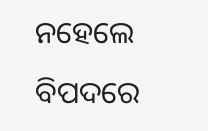ନହେଲେ ବିପଦରେ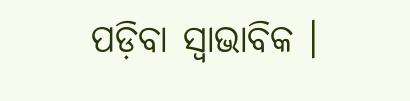ପଡ଼ିବା ସ୍ବାଭାବିକ ।